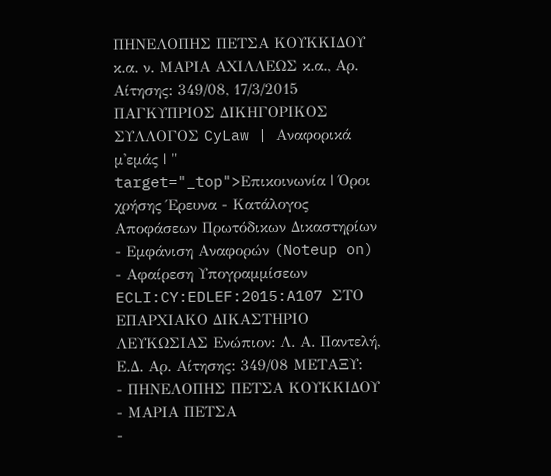ΠΗΝΕΛΟΠΗΣ ΠΕΤΣΑ ΚΟΥΚΚΙΔΟΥ κ.α. ν. ΜΑΡΙΑ ΑΧΙΛΛΕΩΣ κ.α., Αρ. Αίτησης: 349/08, 17/3/2015 ΠΑΓΚΥΠΡΙΟΣ ΔΙΚΗΓΟΡΙΚΟΣ ΣΥΛΛΟΓΟΣ CyLaw | Αναφορικά μ'εμάς | " target="_top">Επικοινωνία | Όροι χρήσης Έρευνα - Κατάλογος Αποφάσεων Πρωτόδικων Δικαστηρίων - Εμφάνιση Αναφορών (Noteup on) - Αφαίρεση Υπογραμμίσεων ECLI:CY:EDLEF:2015:A107 ΣΤΟ ΕΠΑΡΧΙΑΚΟ ΔΙΚΑΣΤΗΡΙΟ ΛΕΥΚΩΣΙΑΣ Ενώπιον: Λ. Α. Παντελή, Ε.Δ. Αρ. Αίτησης: 349/08 ΜΕΤΑΞΥ:
- ΠΗΝΕΛΟΠΗΣ ΠΕΤΣΑ ΚΟΥΚΚΙΔΟΥ
- ΜΑΡΙΑ ΠΕΤΣΑ
-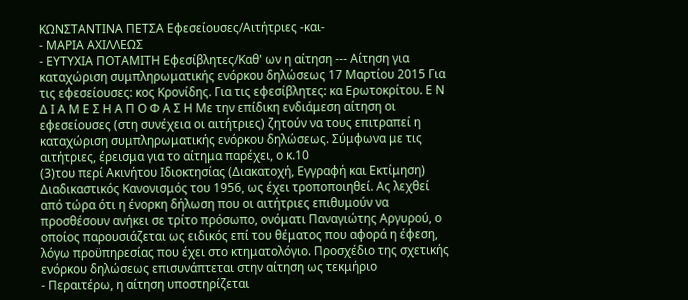ΚΩΝΣΤΑΝΤΙΝΑ ΠΕΤΣΑ Εφεσείουσες/Αιτήτριες -και-
- ΜΑΡΙΑ ΑΧΙΛΛΕΩΣ
- ΕΥΤΥΧΙΑ ΠΟΤΑΜΙΤΗ Εφεσίβλητες/Καθ' ων η αίτηση --- Αίτηση για καταχώριση συμπληρωματικής ενόρκου δηλώσεως 17 Μαρτίου 2015 Για τις εφεσείουσες: κος Κρονίδης. Για τις εφεσίβλητες: κα Ερωτοκρίτου. Ε Ν Δ Ι Α Μ Ε Σ Η Α Π Ο Φ Α Σ Η Με την επίδικη ενδιάμεση αίτηση οι εφεσείουσες (στη συνέχεια οι αιτήτριες) ζητούν να τους επιτραπεί η καταχώριση συμπληρωματικής ενόρκου δηλώσεως. Σύμφωνα με τις αιτήτριες, έρεισμα για το αίτημα παρέχει, ο κ.10
(3)του περί Ακινήτου Ιδιοκτησίας (Διακατοχή, Εγγραφή και Εκτίμηση) Διαδικαστικός Κανονισμός του 1956, ως έχει τροποποιηθεί. Ας λεχθεί από τώρα ότι η ένορκη δήλωση που οι αιτήτριες επιθυμούν να προσθέσουν ανήκει σε τρίτο πρόσωπο, ονόματι Παναγιώτης Αργυρού, ο οποίος παρουσιάζεται ως ειδικός επί του θέματος που αφορά η έφεση, λόγω προϋπηρεσίας που έχει στο κτηματολόγιο. Προσχέδιο της σχετικής ενόρκου δηλώσεως επισυνάπτεται στην αίτηση ως τεκμήριο
- Περαιτέρω, η αίτηση υποστηρίζεται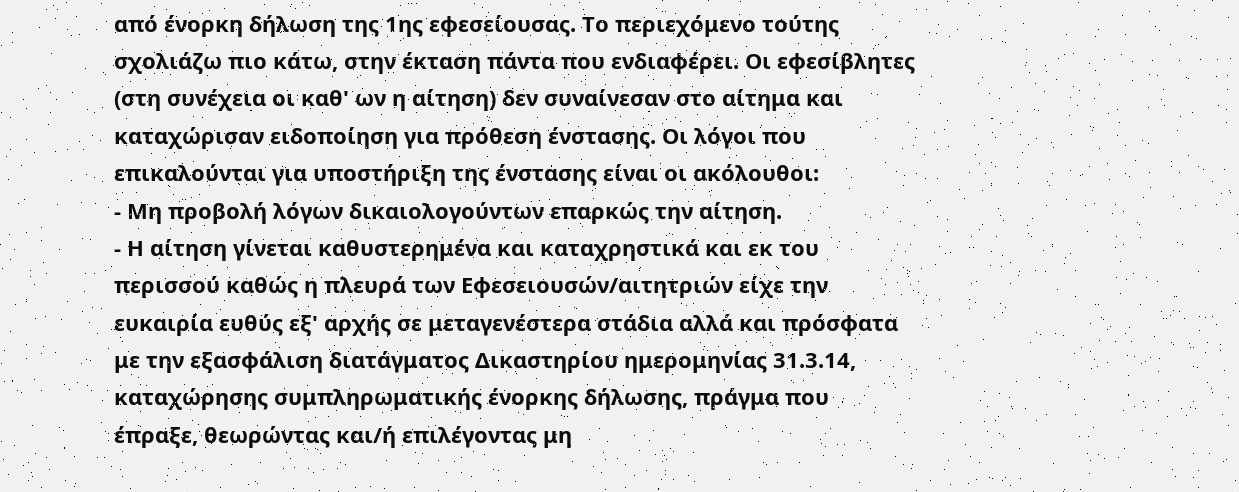από ένορκη δήλωση της 1ης εφεσείουσας. Το περιεχόμενο τούτης σχολιάζω πιο κάτω, στην έκταση πάντα που ενδιαφέρει. Οι εφεσίβλητες (στη συνέχεια οι καθ' ων η αίτηση) δεν συναίνεσαν στο αίτημα και καταχώρισαν ειδοποίηση για πρόθεση ένστασης. Οι λόγοι που επικαλούνται για υποστήριξη της ένστασης είναι οι ακόλουθοι:
- Μη προβολή λόγων δικαιολογούντων επαρκώς την αίτηση.
- Η αίτηση γίνεται καθυστερημένα και καταχρηστικά και εκ του περισσού καθώς η πλευρά των Εφεσειουσών/αιτητριών είχε την ευκαιρία ευθύς εξ' αρχής σε μεταγενέστερα στάδια αλλά και πρόσφατα με την εξασφάλιση διατάγματος Δικαστηρίου ημερομηνίας 31.3.14, καταχώρησης συμπληρωματικής ένορκης δήλωσης, πράγμα που έπραξε, θεωρώντας και/ή επιλέγοντας μη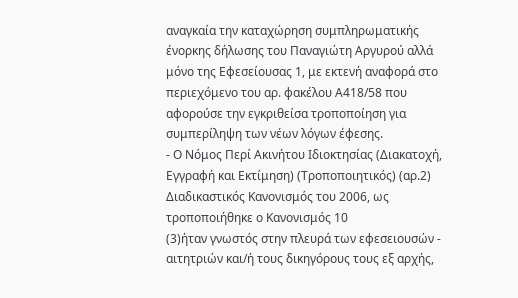αναγκαία την καταχώρηση συμπληρωματικής ένορκης δήλωσης του Παναγιώτη Αργυρού αλλά μόνο της Εφεσείουσας 1, με εκτενή αναφορά στο περιεχόμενο του αρ. φακέλου Α418/58 που αφορούσε την εγκριθείσα τροποποίηση για συμπερίληψη των νέων λόγων έφεσης.
- Ο Νόμος Περί Ακινήτου Ιδιοκτησίας (Διακατοχή, Εγγραφή και Εκτίμηση) (Τροποποιητικός) (αρ.2) Διαδικαστικός Κανονισμός του 2006, ως τροποποιήθηκε ο Κανονισμός 10
(3)ήταν γνωστός στην πλευρά των εφεσειουσών - αιτητριών και/ή τους δικηγόρους τους εξ αρχής,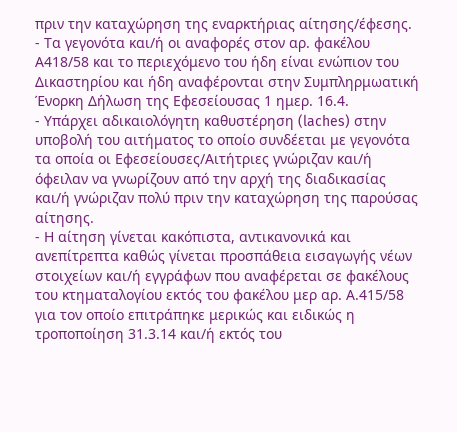πριν την καταχώρηση της εναρκτήριας αίτησης/έφεσης.
- Τα γεγονότα και/ή οι αναφορές στον αρ. φακέλου Α418/58 και το περιεχόμενο του ήδη είναι ενώπιον του Δικαστηρίου και ήδη αναφέρονται στην Συμπληρμωατική Ένορκη Δήλωση της Εφεσείουσας 1 ημερ. 16.4.
- Υπάρχει αδικαιολόγητη καθυστέρηση (laches) στην υποβολή του αιτήματος το οποίο συνδέεται με γεγονότα τα οποία οι Εφεσείουσες/Αιτήτριες γνώριζαν και/ή όφειλαν να γνωρίζουν από την αρχή της διαδικασίας και/ή γνώριζαν πολύ πριν την καταχώρηση της παρούσας αίτησης.
- Η αίτηση γίνεται κακόπιστα, αντικανονικά και ανεπίτρεπτα καθώς γίνεται προσπάθεια εισαγωγής νέων στοιχείων και/ή εγγράφων που αναφέρεται σε φακέλους του κτηματαλογίου εκτός του φακέλου μερ αρ. Α.415/58 για τον οποίο επιτράπηκε μερικώς και ειδικώς η τροποποίηση 31.3.14 και/ή εκτός του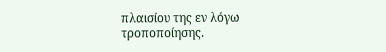πλαισίου της εν λόγω τροποποίησης.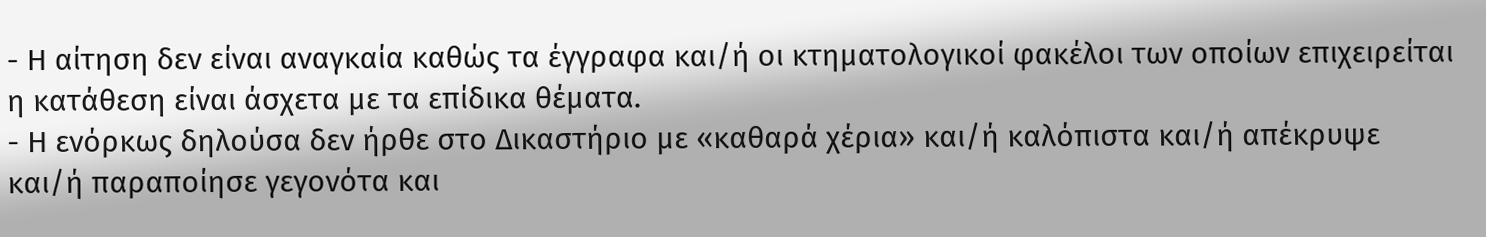- Η αίτηση δεν είναι αναγκαία καθώς τα έγγραφα και/ή οι κτηματολογικοί φακέλοι των οποίων επιχειρείται η κατάθεση είναι άσχετα με τα επίδικα θέματα.
- Η ενόρκως δηλούσα δεν ήρθε στο Δικαστήριο με «καθαρά χέρια» και/ή καλόπιστα και/ή απέκρυψε και/ή παραποίησε γεγονότα και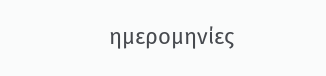ημερομηνίες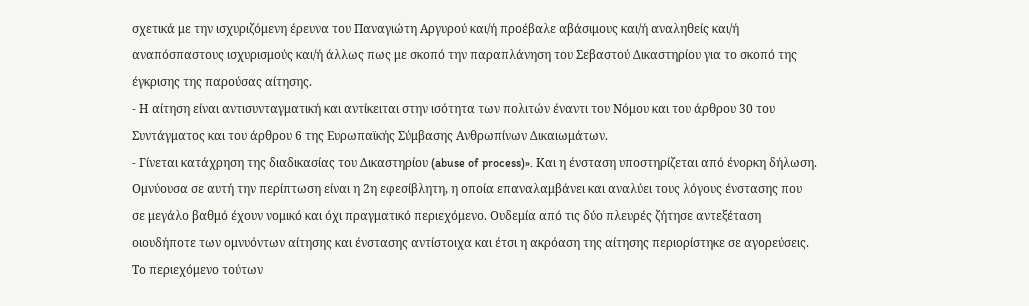σχετικά με την ισχυριζόμενη έρευνα του Παναγιώτη Αργυρού και/ή προέβαλε αβάσιμους και/ή αναληθείς και/ή αναπόσπαστους ισχυρισμούς και/ή άλλως πως με σκοπό την παραπλάνηση του Σεβαστού Δικαστηρίου για το σκοπό της έγκρισης της παρούσας αίτησης.
- Η αίτηση είναι αντισυνταγματική και αντίκειται στην ισότητα των πολιτών έναντι του Νόμου και του άρθρου 30 του Συντάγματος και του άρθρου 6 της Ευρωπαϊκής Σύμβασης Ανθρωπίνων Δικαιωμάτων.
- Γίνεται κατάχρηση της διαδικασίας του Δικαστηρίου (abuse of process)». Και η ένσταση υποστηρίζεται από ένορκη δήλωση. Ομνύουσα σε αυτή την περίπτωση είναι η 2η εφεσίβλητη, η οποία επαναλαμβάνει και αναλύει τους λόγους ένστασης που σε μεγάλο βαθμό έχουν νομικό και όχι πραγματικό περιεχόμενο. Ουδεμία από τις δύο πλευρές ζήτησε αντεξέταση οιουδήποτε των ομνυόντων αίτησης και ένστασης αντίστοιχα και έτσι η ακρόαση της αίτησης περιορίστηκε σε αγορεύσεις. Το περιεχόμενο τούτων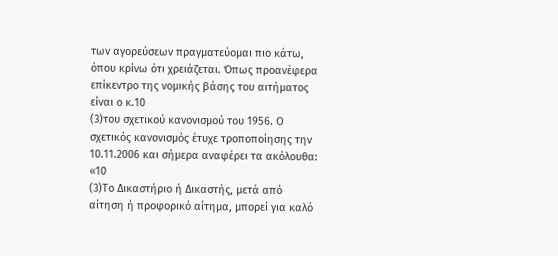των αγορεύσεων πραγματεύομαι πιο κάτω, όπου κρίνω ότι χρειάζεται. Όπως προανέφερα επίκεντρο της νομικής βάσης του αιτήματος είναι ο κ.10
(3)του σχετικού κανονισμού του 1956. Ο σχετικός κανονισμός έτυχε τροποποίησης την 10.11.2006 και σήμερα αναφέρει τα ακόλουθα: «10
(3)Το Δικαστήριο ή Δικαστής, μετά από αίτηση ή προφορικό αίτημα, μπορεί για καλό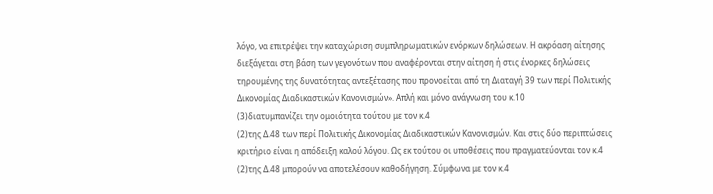λόγο, να επιτρέψει την καταχώριση συμπληρωματικών ενόρκων δηλώσεων. Η ακρόαση αίτησης διεξάγεται στη βάση των γεγονότων που αναφέρονται στην αίτηση ή στις ένορκες δηλώσεις τηρουμένης της δυνατότητας αντεξέτασης που προνοείται από τη Διαταγή 39 των περί Πολιτικής Δικονομίας Διαδικαστικών Κανονισμών». Απλή και μόνο ανάγνωση του κ.10
(3)διατυμπανίζει την ομοιότητα τούτου με τον κ.4
(2)της Δ.48 των περί Πολιτικής Δικονομίας Διαδικαστικών Κανονισμών. Και στις δύο περιπτώσεις κριτήριο είναι η απόδειξη καλού λόγου. Ως εκ τούτου οι υποθέσεις που πραγματεύονται τον κ.4
(2)της Δ.48 μπορούν να αποτελέσουν καθοδήγηση. Σύμφωνα με τον κ.4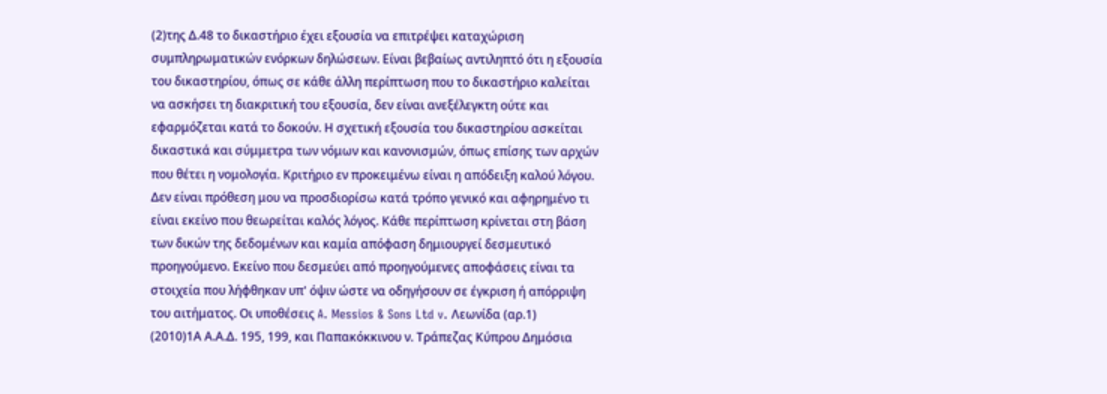(2)της Δ.48 το δικαστήριο έχει εξουσία να επιτρέψει καταχώριση συμπληρωματικών ενόρκων δηλώσεων. Είναι βεβαίως αντιληπτό ότι η εξουσία του δικαστηρίου, όπως σε κάθε άλλη περίπτωση που το δικαστήριο καλείται να ασκήσει τη διακριτική του εξουσία, δεν είναι ανεξέλεγκτη ούτε και εφαρμόζεται κατά το δοκούν. Η σχετική εξουσία του δικαστηρίου ασκείται δικαστικά και σύμμετρα των νόμων και κανονισμών, όπως επίσης των αρχών που θέτει η νομολογία. Κριτήριο εν προκειμένω είναι η απόδειξη καλού λόγου. Δεν είναι πρόθεση μου να προσδιορίσω κατά τρόπο γενικό και αφηρημένο τι είναι εκείνο που θεωρείται καλός λόγος. Κάθε περίπτωση κρίνεται στη βάση των δικών της δεδομένων και καμία απόφαση δημιουργεί δεσμευτικό προηγούμενο. Εκείνο που δεσμεύει από προηγούμενες αποφάσεις είναι τα στοιχεία που λήφθηκαν υπ' όψιν ώστε να οδηγήσουν σε έγκριση ή απόρριψη του αιτήματος. Οι υποθέσεις A. Messios & Sons Ltd v. Λεωνίδα (αρ.1)
(2010)1Α Α.Α.Δ. 195, 199, και Παπακόκκινου ν. Τράπεζας Κύπρου Δημόσια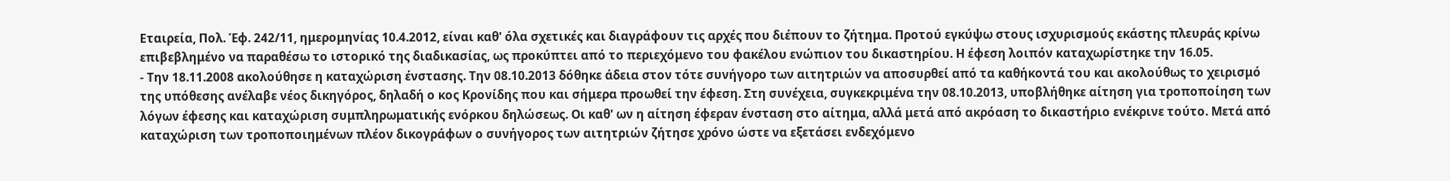Εταιρεία, Πολ. Έφ. 242/11, ημερομηνίας 10.4.2012, είναι καθ' όλα σχετικές και διαγράφουν τις αρχές που διέπουν το ζήτημα. Προτού εγκύψω στους ισχυρισμούς εκάστης πλευράς κρίνω επιβεβλημένο να παραθέσω το ιστορικό της διαδικασίας, ως προκύπτει από το περιεχόμενο του φακέλου ενώπιον του δικαστηρίου. Η έφεση λοιπόν καταχωρίστηκε την 16.05.
- Την 18.11.2008 ακολούθησε η καταχώριση ένστασης. Την 08.10.2013 δόθηκε άδεια στον τότε συνήγορο των αιτητριών να αποσυρθεί από τα καθήκοντά του και ακολούθως το χειρισμό της υπόθεσης ανέλαβε νέος δικηγόρος, δηλαδή ο κος Κρονίδης που και σήμερα προωθεί την έφεση. Στη συνέχεια, συγκεκριμένα την 08.10.2013, υποβλήθηκε αίτηση για τροποποίηση των λόγων έφεσης και καταχώριση συμπληρωματικής ενόρκου δηλώσεως. Οι καθ' ων η αίτηση έφεραν ένσταση στο αίτημα, αλλά μετά από ακρόαση το δικαστήριο ενέκρινε τούτο. Μετά από καταχώριση των τροποποιημένων πλέον δικογράφων ο συνήγορος των αιτητριών ζήτησε χρόνο ώστε να εξετάσει ενδεχόμενο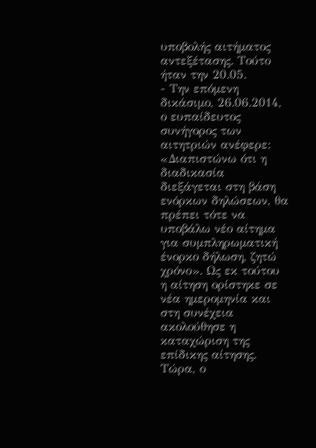υποβολής αιτήματος αντεξέτασης. Τούτο ήταν την 20.05.
- Την επόμενη δικάσιμο, 26.06.2014, ο ευπαίδευτος συνήγορος των αιτητριών ανέφερε: «Διαπιστώνω ότι η διαδικασία διεξάγεται στη βάση ενόρκων δηλώσεων, θα πρέπει τότε να υποβάλω νέο αίτημα για συμπληρωματική ένορκο δήλωση, ζητώ χρόνο». Ως εκ τούτου η αίτηση ορίστηκε σε νέα ημερομηνία και στη συνέχεια ακολούθησε η καταχώριση της επίδικης αίτησης. Τώρα, ο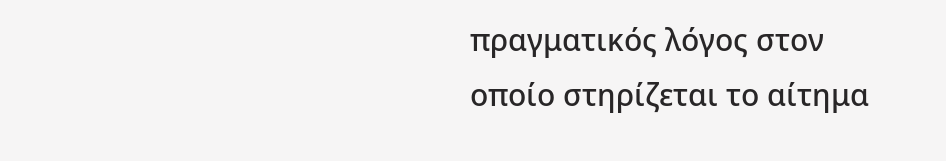πραγματικός λόγος στον οποίο στηρίζεται το αίτημα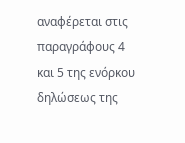αναφέρεται στις παραγράφους 4 και 5 της ενόρκου δηλώσεως της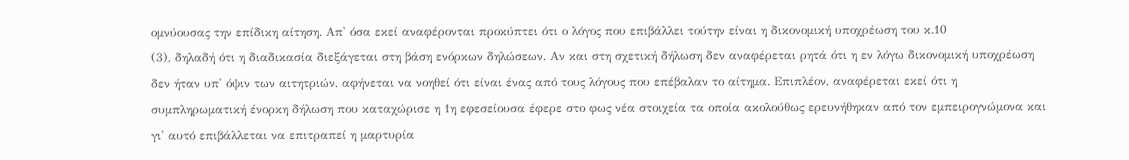ομνύουσας την επίδικη αίτηση. Απ' όσα εκεί αναφέρονται προκύπτει ότι ο λόγος που επιβάλλει τούτην είναι η δικονομική υποχρέωση του κ.10
(3), δηλαδή ότι η διαδικασία διεξάγεται στη βάση ενόρκων δηλώσεων. Αν και στη σχετική δήλωση δεν αναφέρεται ρητά ότι η εν λόγω δικονομική υποχρέωση δεν ήταν υπ' όψιν των αιτητριών, αφήνεται να νοηθεί ότι είναι ένας από τους λόγους που επέβαλαν το αίτημα. Επιπλέον, αναφέρεται εκεί ότι η συμπληρωματική ένορκη δήλωση που καταχώρισε η 1η εφεσείουσα έφερε στο φως νέα στοιχεία τα οποία ακολούθως ερευνήθηκαν από τον εμπειρογνώμονα και γι' αυτό επιβάλλεται να επιτραπεί η μαρτυρία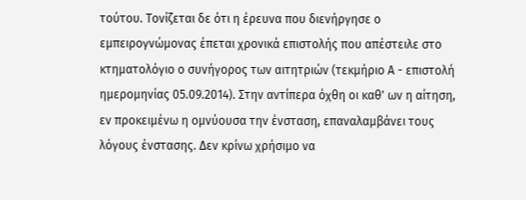τούτου. Τονίζεται δε ότι η έρευνα που διενήργησε ο εμπειρογνώμονας έπεται χρονικά επιστολής που απέστειλε στο κτηματολόγιο ο συνήγορος των αιτητριών (τεκμήριο Α - επιστολή ημερομηνίας 05.09.2014). Στην αντίπερα όχθη οι καθ' ων η αίτηση, εν προκειμένω η ομνύουσα την ένσταση, επαναλαμβάνει τους λόγους ένστασης. Δεν κρίνω χρήσιμο να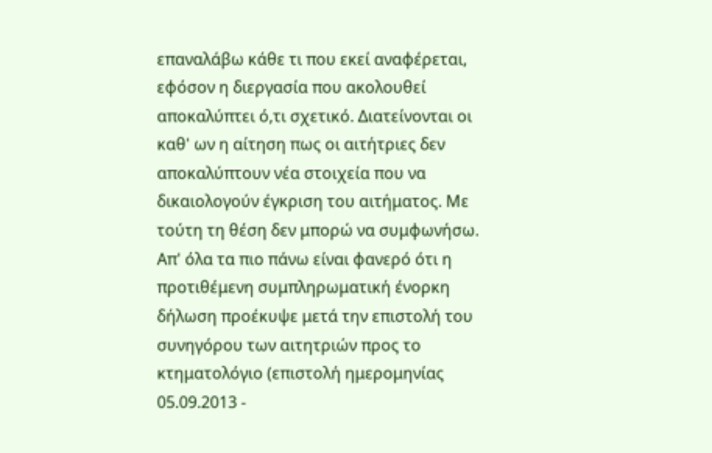επαναλάβω κάθε τι που εκεί αναφέρεται, εφόσον η διεργασία που ακολουθεί αποκαλύπτει ό,τι σχετικό. Διατείνονται οι καθ' ων η αίτηση πως οι αιτήτριες δεν αποκαλύπτουν νέα στοιχεία που να δικαιολογούν έγκριση του αιτήματος. Με τούτη τη θέση δεν μπορώ να συμφωνήσω. Απ' όλα τα πιο πάνω είναι φανερό ότι η προτιθέμενη συμπληρωματική ένορκη δήλωση προέκυψε μετά την επιστολή του συνηγόρου των αιτητριών προς το κτηματολόγιο (επιστολή ημερομηνίας 05.09.2013 -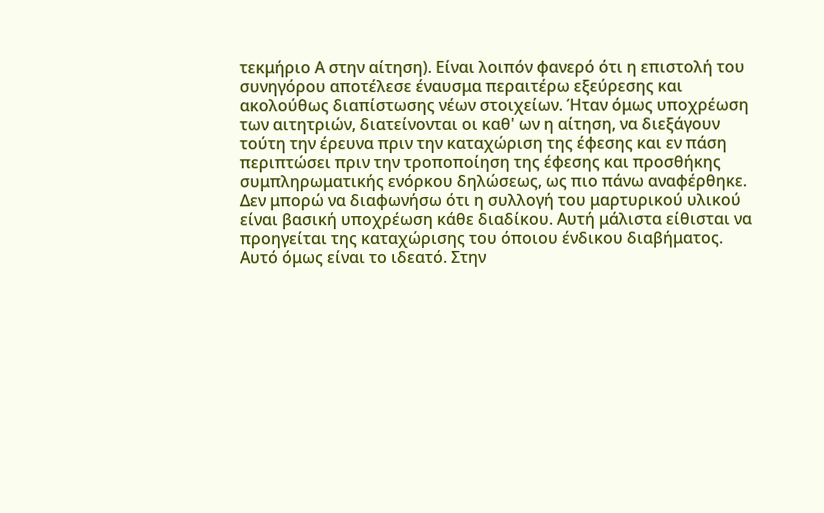τεκμήριο Α στην αίτηση). Είναι λοιπόν φανερό ότι η επιστολή του συνηγόρου αποτέλεσε έναυσμα περαιτέρω εξεύρεσης και ακολούθως διαπίστωσης νέων στοιχείων. Ήταν όμως υποχρέωση των αιτητριών, διατείνονται οι καθ' ων η αίτηση, να διεξάγουν τούτη την έρευνα πριν την καταχώριση της έφεσης και εν πάση περιπτώσει πριν την τροποποίηση της έφεσης και προσθήκης συμπληρωματικής ενόρκου δηλώσεως, ως πιο πάνω αναφέρθηκε. Δεν μπορώ να διαφωνήσω ότι η συλλογή του μαρτυρικού υλικού είναι βασική υποχρέωση κάθε διαδίκου. Αυτή μάλιστα είθισται να προηγείται της καταχώρισης του όποιου ένδικου διαβήματος. Αυτό όμως είναι το ιδεατό. Στην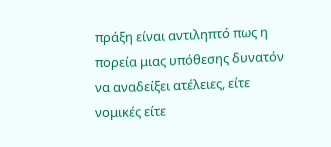πράξη είναι αντιληπτό πως η πορεία μιας υπόθεσης δυνατόν να αναδείξει ατέλειες, είτε νομικές είτε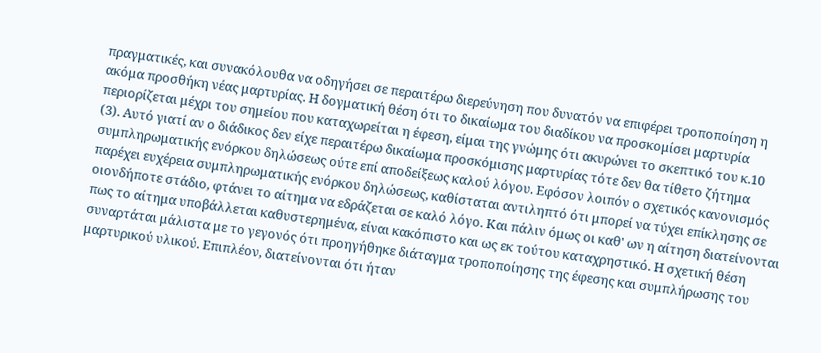πραγματικές, και συνακόλουθα να οδηγήσει σε περαιτέρω διερεύνηση που δυνατόν να επιφέρει τροποποίηση η ακόμα προσθήκη νέας μαρτυρίας. Η δογματική θέση ότι το δικαίωμα του διαδίκου να προσκομίσει μαρτυρία περιορίζεται μέχρι του σημείου που καταχωρείται η έφεση, είμαι της γνώμης ότι ακυρώνει το σκεπτικό του κ.10
(3). Αυτό γιατί αν ο διάδικος δεν είχε περαιτέρω δικαίωμα προσκόμισης μαρτυρίας τότε δεν θα τίθετο ζήτημα συμπληρωματικής ενόρκου δηλώσεως ούτε επί αποδείξεως καλού λόγου. Εφόσον λοιπόν ο σχετικός κανονισμός παρέχει ευχέρεια συμπληρωματικής ενόρκου δηλώσεως, καθίσταται αντιληπτό ότι μπορεί να τύχει επίκλησης σε οιονδήποτε στάδιο, φτάνει το αίτημα να εδράζεται σε καλό λόγο. Και πάλιν όμως οι καθ' ων η αίτηση διατείνονται πως το αίτημα υποβάλλεται καθυστερημένα, είναι κακόπιστο και ως εκ τούτου καταχρηστικό. Η σχετική θέση συναρτάται μάλιστα με το γεγονός ότι προηγήθηκε διάταγμα τροποποίησης της έφεσης και συμπλήρωσης του μαρτυρικού υλικού. Επιπλέον, διατείνονται ότι ήταν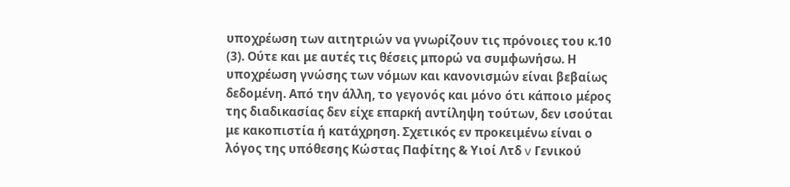υποχρέωση των αιτητριών να γνωρίζουν τις πρόνοιες του κ.10
(3). Ούτε και με αυτές τις θέσεις μπορώ να συμφωνήσω. Η υποχρέωση γνώσης των νόμων και κανονισμών είναι βεβαίως δεδομένη. Από την άλλη, το γεγονός και μόνο ότι κάποιο μέρος της διαδικασίας δεν είχε επαρκή αντίληψη τούτων, δεν ισούται με κακοπιστία ή κατάχρηση. Σχετικός εν προκειμένω είναι ο λόγος της υπόθεσης Κώστας Παφίτης & Υιοί Λτδ v Γενικού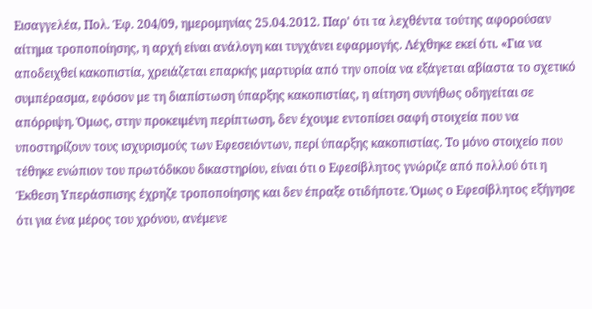Εισαγγελέα, Πολ. Έφ. 204/09, ημερομηνίας 25.04.2012. Παρ' ότι τα λεχθέντα τούτης αφορούσαν αίτημα τροποποίησης, η αρχή είναι ανάλογη και τυγχάνει εφαρμογής. Λέχθηκε εκεί ότι. «Για να αποδειχθεί κακοπιστία, χρειάζεται επαρκής μαρτυρία από την οποία να εξάγεται αβίαστα το σχετικό συμπέρασμα, εφόσον με τη διαπίστωση ύπαρξης κακοπιστίας, η αίτηση συνήθως οδηγείται σε απόρριψη. Όμως, στην προκειμένη περίπτωση, δεν έχουμε εντοπίσει σαφή στοιχεία που να υποστηρίζουν τους ισχυρισμούς των Εφεσειόντων, περί ύπαρξης κακοπιστίας. Το μόνο στοιχείο που τέθηκε ενώπιον του πρωτόδικου δικαστηρίου, είναι ότι ο Εφεσίβλητος γνώριζε από πολλού ότι η Έκθεση Υπεράσπισης έχρηζε τροποποίησης και δεν έπραξε οτιδήποτε. Όμως ο Εφεσίβλητος εξήγησε ότι για ένα μέρος του χρόνου, ανέμενε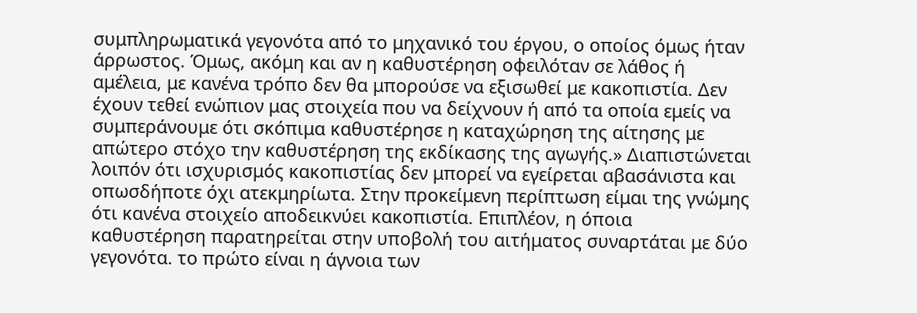συμπληρωματικά γεγονότα από το μηχανικό του έργου, ο οποίος όμως ήταν άρρωστος. Όμως, ακόμη και αν η καθυστέρηση οφειλόταν σε λάθος ή αμέλεια, με κανένα τρόπο δεν θα μπορούσε να εξισωθεί με κακοπιστία. Δεν έχουν τεθεί ενώπιον μας στοιχεία που να δείχνουν ή από τα οποία εμείς να συμπεράνουμε ότι σκόπιμα καθυστέρησε η καταχώρηση της αίτησης με απώτερο στόχο την καθυστέρηση της εκδίκασης της αγωγής.» Διαπιστώνεται λοιπόν ότι ισχυρισμός κακοπιστίας δεν μπορεί να εγείρεται αβασάνιστα και οπωσδήποτε όχι ατεκμηρίωτα. Στην προκείμενη περίπτωση είμαι της γνώμης ότι κανένα στοιχείο αποδεικνύει κακοπιστία. Επιπλέον, η όποια καθυστέρηση παρατηρείται στην υποβολή του αιτήματος συναρτάται με δύο γεγονότα. το πρώτο είναι η άγνοια των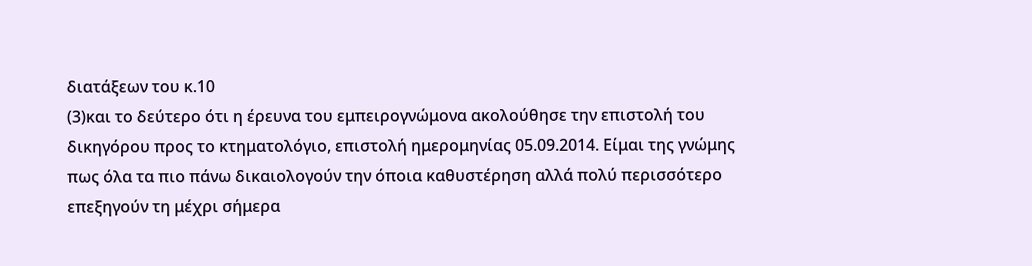διατάξεων του κ.10
(3)και το δεύτερο ότι η έρευνα του εμπειρογνώμονα ακολούθησε την επιστολή του δικηγόρου προς το κτηματολόγιο, επιστολή ημερομηνίας 05.09.2014. Είμαι της γνώμης πως όλα τα πιο πάνω δικαιολογούν την όποια καθυστέρηση αλλά πολύ περισσότερο επεξηγούν τη μέχρι σήμερα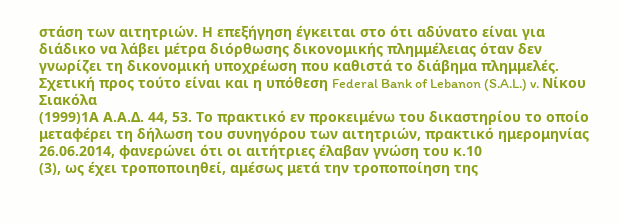στάση των αιτητριών. Η επεξήγηση έγκειται στο ότι αδύνατο είναι για διάδικο να λάβει μέτρα διόρθωσης δικονομικής πλημμέλειας όταν δεν γνωρίζει τη δικονομική υποχρέωση που καθιστά το διάβημα πλημμελές. Σχετική προς τούτο είναι και η υπόθεση Federal Bank of Lebanon (S.A.L.) v. Νίκου Σιακόλα
(1999)1Α Α.Α.Δ. 44, 53. Το πρακτικό εν προκειμένω του δικαστηρίου το οποίο μεταφέρει τη δήλωση του συνηγόρου των αιτητριών, πρακτικό ημερομηνίας 26.06.2014, φανερώνει ότι οι αιτήτριες έλαβαν γνώση του κ.10
(3), ως έχει τροποποιηθεί, αμέσως μετά την τροποποίηση της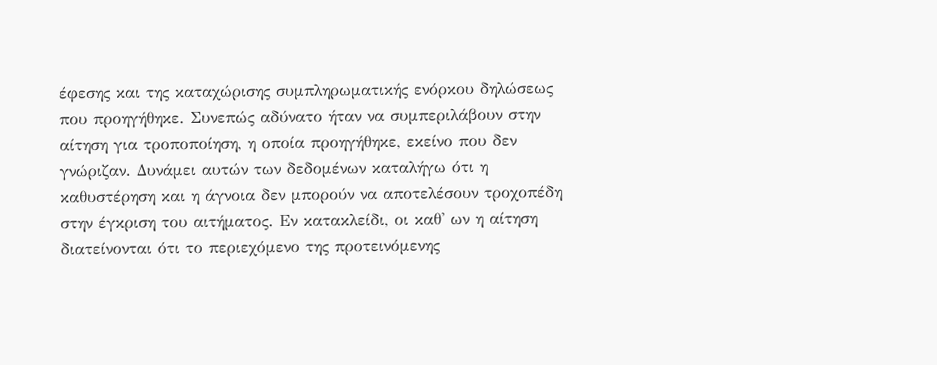έφεσης και της καταχώρισης συμπληρωματικής ενόρκου δηλώσεως που προηγήθηκε. Συνεπώς αδύνατο ήταν να συμπεριλάβουν στην αίτηση για τροποποίηση, η οποία προηγήθηκε, εκείνο που δεν γνώριζαν. Δυνάμει αυτών των δεδομένων καταλήγω ότι η καθυστέρηση και η άγνοια δεν μπορούν να αποτελέσουν τροχοπέδη στην έγκριση του αιτήματος. Εν κατακλείδι, οι καθ' ων η αίτηση διατείνονται ότι το περιεχόμενο της προτεινόμενης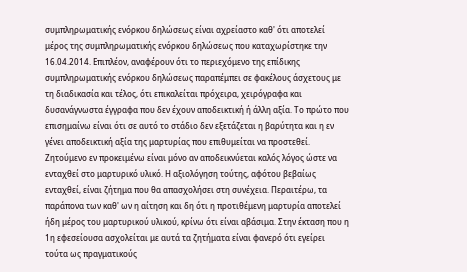συμπληρωματικής ενόρκου δηλώσεως είναι αχρείαστο καθ' ότι αποτελεί μέρος της συμπληρωματικής ενόρκου δηλώσεως που καταχωρίστηκε την 16.04.2014. Επιπλέον, αναφέρουν ότι το περιεχόμενο της επίδικης συμπληρωματικής ενόρκου δηλώσεως παραπέμπει σε φακέλους άσχετους με τη διαδικασία και τέλος, ότι επικαλείται πρόχειρα, χειρόγραφα και δυσανάγνωστα έγγραφα που δεν έχουν αποδεικτική ή άλλη αξία. Το πρώτο που επισημαίνω είναι ότι σε αυτό το στάδιο δεν εξετάζεται η βαρύτητα και η εν γένει αποδεικτική αξία της μαρτυρίας που επιθυμείται να προστεθεί. Ζητούμενο εν προκειμένω είναι μόνο αν αποδεικνύεται καλός λόγος ώστε να ενταχθεί στο μαρτυρικό υλικό. Η αξιολόγηση τούτης, αφότου βεβαίως ενταχθεί, είναι ζήτημα που θα απασχολήσει στη συνέχεια. Περαιτέρω, τα παράπονα των καθ' ων η αίτηση και δη ότι η προτιθέμενη μαρτυρία αποτελεί ήδη μέρος του μαρτυρικού υλικού, κρίνω ότι είναι αβάσιμα. Στην έκταση που η 1η εφεσείουσα ασχολείται με αυτά τα ζητήματα είναι φανερό ότι εγείρει τούτα ως πραγματικούς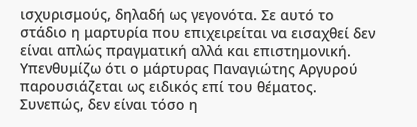ισχυρισμούς, δηλαδή ως γεγονότα. Σε αυτό το στάδιο η μαρτυρία που επιχειρείται να εισαχθεί δεν είναι απλώς πραγματική αλλά και επιστημονική. Υπενθυμίζω ότι ο μάρτυρας Παναγιώτης Αργυρού παρουσιάζεται ως ειδικός επί του θέματος. Συνεπώς, δεν είναι τόσο η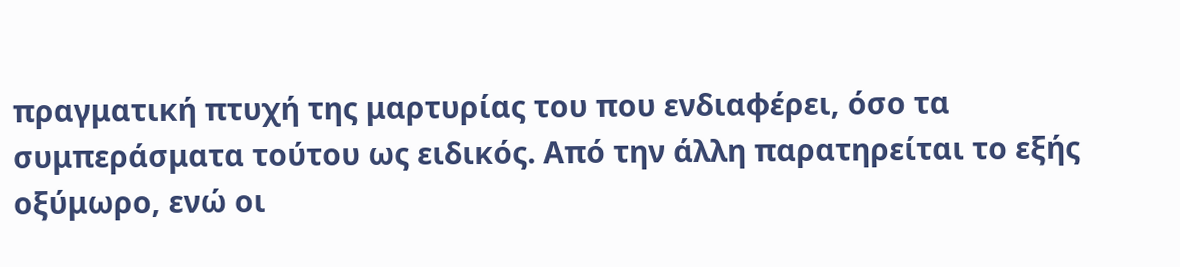πραγματική πτυχή της μαρτυρίας του που ενδιαφέρει, όσο τα συμπεράσματα τούτου ως ειδικός. Από την άλλη παρατηρείται το εξής οξύμωρο, ενώ οι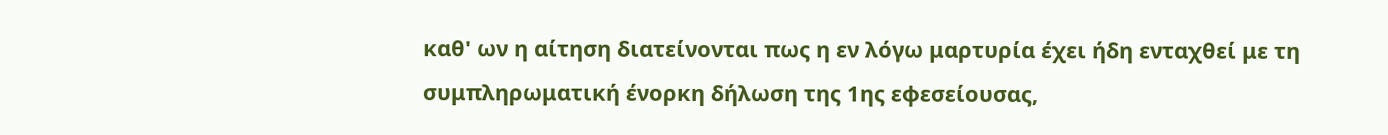καθ' ων η αίτηση διατείνονται πως η εν λόγω μαρτυρία έχει ήδη ενταχθεί με τη συμπληρωματική ένορκη δήλωση της 1ης εφεσείουσας,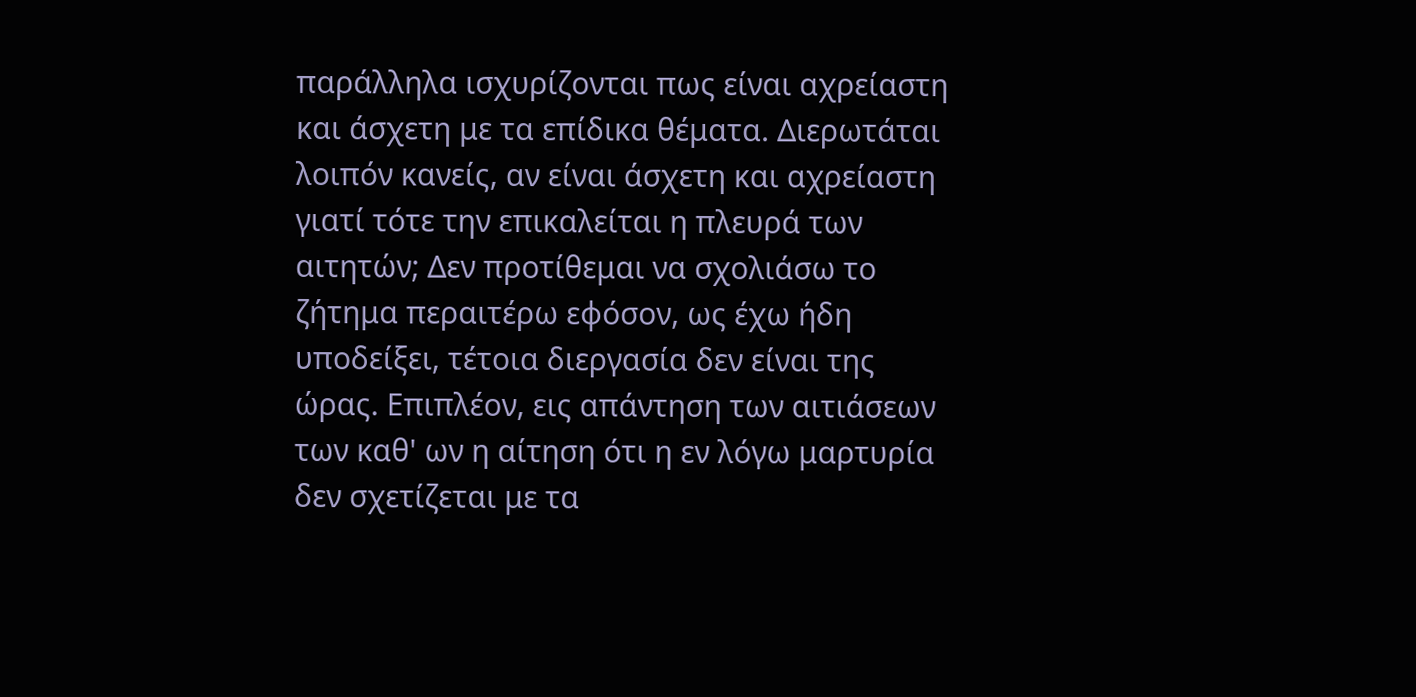παράλληλα ισχυρίζονται πως είναι αχρείαστη και άσχετη με τα επίδικα θέματα. Διερωτάται λοιπόν κανείς, αν είναι άσχετη και αχρείαστη γιατί τότε την επικαλείται η πλευρά των αιτητών; Δεν προτίθεμαι να σχολιάσω το ζήτημα περαιτέρω εφόσον, ως έχω ήδη υποδείξει, τέτοια διεργασία δεν είναι της ώρας. Επιπλέον, εις απάντηση των αιτιάσεων των καθ' ων η αίτηση ότι η εν λόγω μαρτυρία δεν σχετίζεται με τα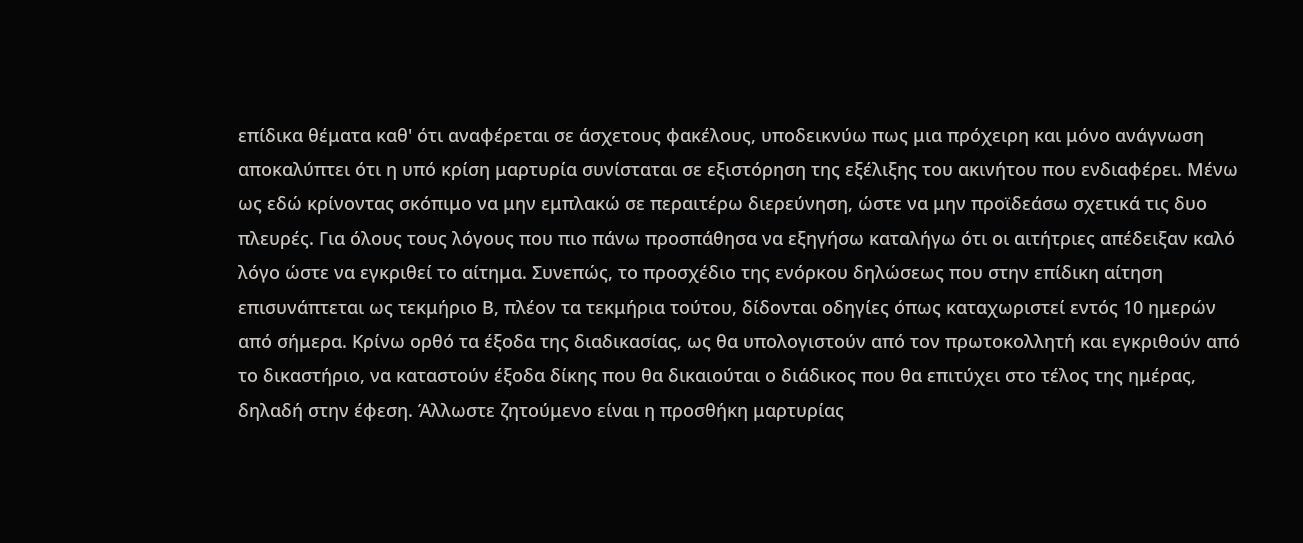επίδικα θέματα καθ' ότι αναφέρεται σε άσχετους φακέλους, υποδεικνύω πως μια πρόχειρη και μόνο ανάγνωση αποκαλύπτει ότι η υπό κρίση μαρτυρία συνίσταται σε εξιστόρηση της εξέλιξης του ακινήτου που ενδιαφέρει. Μένω ως εδώ κρίνοντας σκόπιμο να μην εμπλακώ σε περαιτέρω διερεύνηση, ώστε να μην προϊδεάσω σχετικά τις δυο πλευρές. Για όλους τους λόγους που πιο πάνω προσπάθησα να εξηγήσω καταλήγω ότι οι αιτήτριες απέδειξαν καλό λόγο ώστε να εγκριθεί το αίτημα. Συνεπώς, το προσχέδιο της ενόρκου δηλώσεως που στην επίδικη αίτηση επισυνάπτεται ως τεκμήριο Β, πλέον τα τεκμήρια τούτου, δίδονται οδηγίες όπως καταχωριστεί εντός 10 ημερών από σήμερα. Κρίνω ορθό τα έξοδα της διαδικασίας, ως θα υπολογιστούν από τον πρωτοκολλητή και εγκριθούν από το δικαστήριο, να καταστούν έξοδα δίκης που θα δικαιούται ο διάδικος που θα επιτύχει στο τέλος της ημέρας, δηλαδή στην έφεση. Άλλωστε ζητούμενο είναι η προσθήκη μαρτυρίας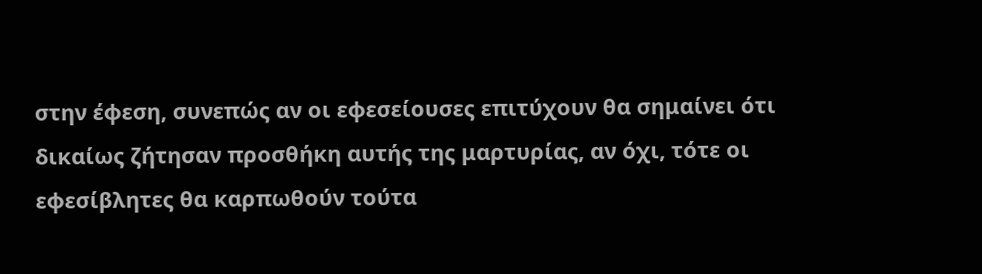στην έφεση, συνεπώς αν οι εφεσείουσες επιτύχουν θα σημαίνει ότι δικαίως ζήτησαν προσθήκη αυτής της μαρτυρίας, αν όχι, τότε οι εφεσίβλητες θα καρπωθούν τούτα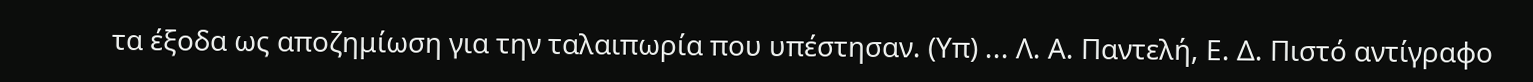τα έξοδα ως αποζημίωση για την ταλαιπωρία που υπέστησαν. (Υπ) ... Λ. Α. Παντελή, Ε. Δ. Πιστό αντίγραφο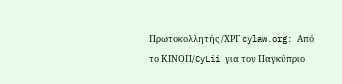Πρωτοκολλητής /ΧΡΓ cylaw.org: Από το ΚΙΝOΠ/CyLii για τον Παγκύπριο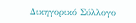Δικηγορικό Σύλλογο